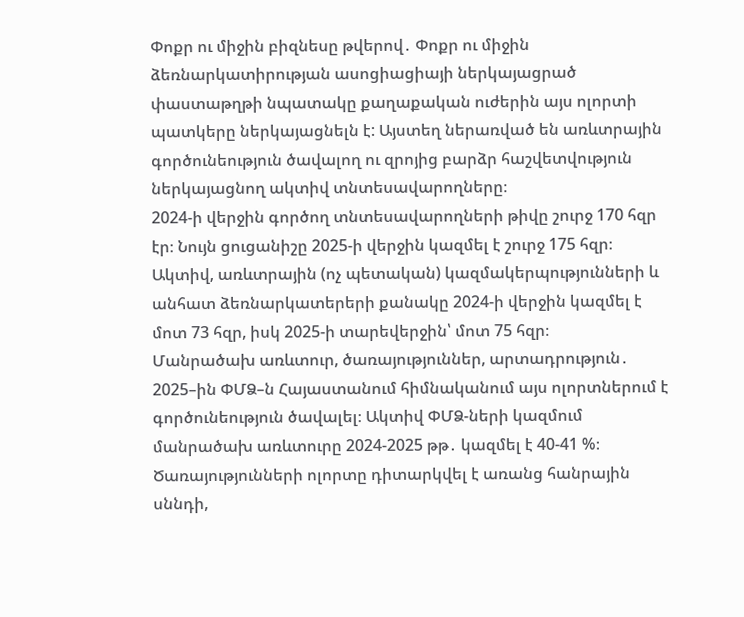Փոքր ու միջին բիզնեսը թվերով․ Փոքր ու միջին ձեռնարկատիրության ասոցիացիայի ներկայացրած փաստաթղթի նպատակը քաղաքական ուժերին այս ոլորտի պատկերը ներկայացնելն է: Այստեղ ներառված են առևտրային գործունեություն ծավալող ու զրոյից բարձր հաշվետվություն ներկայացնող ակտիվ տնտեսավարողները։
2024-ի վերջին գործող տնտեսավարողների թիվը շուրջ 170 հզր էր։ Նույն ցուցանիշը 2025-ի վերջին կազմել է շուրջ 175 հզր։ Ակտիվ, առևտրային (ոչ պետական) կազմակերպությունների և անհատ ձեռնարկատերերի քանակը 2024-ի վերջին կազմել է մոտ 73 հզր, իսկ 2025-ի տարեվերջին՝ մոտ 75 հզր։
Մանրածախ առևտուր, ծառայություններ, արտադրություն․ 2025–ին ՓՄՁ–ն Հայաստանում հիմնականում այս ոլորտներում է գործունեություն ծավալել։ Ակտիվ ՓՄՁ-ների կազմում մանրածախ առևտուրը 2024-2025 թթ․ կազմել է 40-41 %։
Ծառայությունների ոլորտը դիտարկվել է առանց հանրային սննդի,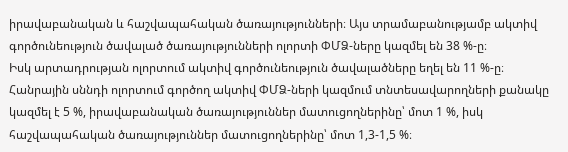իրավաբանական և հաշվապահական ծառայությունների։ Այս տրամաբանությամբ ակտիվ գործունեություն ծավալած ծառայությունների ոլորտի ՓՄՁ-ները կազմել են 38 %-ը։
Իսկ արտադրության ոլորտում ակտիվ գործունեություն ծավալածները եղել են 11 %-ը։ Հանրային սննդի ոլորտում գործող ակտիվ ՓՄՁ-ների կազմում տնտեսավարողների քանակը կազմել է 5 %, իրավաբանական ծառայություններ մատուցողներինը՝ մոտ 1 %, իսկ հաշվապահական ծառայություններ մատուցողներինը՝ մոտ 1,3-1,5 %։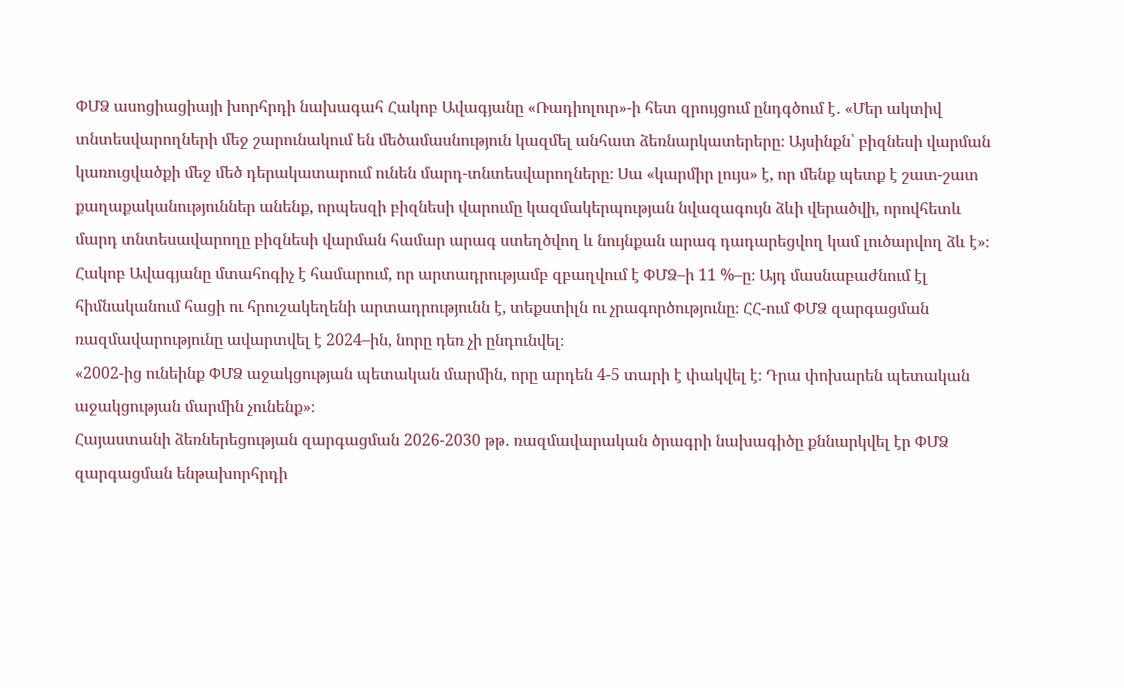ՓՄՁ ասոցիացիայի խորհրդի նախագահ Հակոբ Ավագյանը «Ռադիոլուր»-ի հետ զրույցում ընդգծում է․ «Մեր ակտիվ տնտեսվարողների մեջ շարունակում են մեծամասնություն կազմել անհատ ձեռնարկատերերը։ Այսինքն՝ բիզնեսի վարման կառուցվածքի մեջ մեծ դերակատարում ունեն մարդ-տնտեսվարողները։ Սա «կարմիր լույս» է, որ մենք պետք է շատ-շատ քաղաքականություններ անենք, որպեսզի բիզնեսի վարումը կազմակերպության նվազագույն ձևի վերածվի, որովհետև մարդ տնտեսավարողը բիզնեսի վարման համար արագ ստեղծվող և նույնքան արագ դադարեցվող կամ լուծարվող ձև է»։
Հակոբ Ավագյանը մտահոգիչ է համարում, որ արտադրությամբ զբաղվում է ՓՄՁ–ի 11 %–ը։ Այդ մասնաբաժնում էլ հիմնականում հացի ու հրուշակեղենի արտադրությունն է, տեքստիլն ու չրագործությունը։ ՀՀ-ում ՓՄՁ զարգացման ռազմավարությունը ավարտվել է 2024–ին, նորը դեռ չի ընդունվել։
«2002-ից ունեինք ՓՄՁ աջակցության պետական մարմին, որը արդեն 4-5 տարի է փակվել է։ Դրա փոխարեն պետական աջակցության մարմին չունենք»։
Հայաստանի ձեռներեցության զարգացման 2026-2030 թթ․ ռազմավարական ծրագրի նախագիծը քննարկվել էր ՓՄՁ զարգացման ենթախորհրդի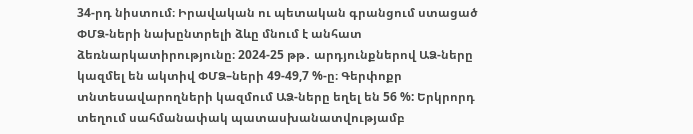34-րդ նիստում։ Իրավական ու պետական գրանցում ստացած ՓՄՁ-ների նախընտրելի ձևը մնում է անհատ ձեռնարկատիրությունը։ 2024-25 թթ․ արդյունքներով ԱՁ-ները կազմել են ակտիվ ՓՄՁ–ների 49-49,7 %-ը։ Գերփոքր տնտեսավարողների կազմում ԱՁ-ները եղել են 56 %: Երկրորդ տեղում սահմանափակ պատասխանատվությամբ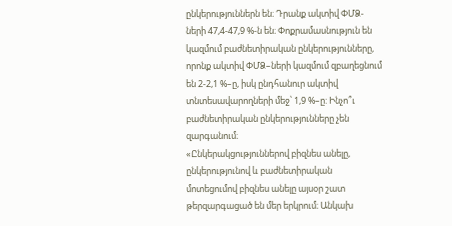ընկերություններն են։ Դրանք ակտիվ ՓՄՁ-ների 47,4-47,9 %-ն են։ Փոքրամասնություն են կազմում բաժնետիրական ընկերությունները, որոնք ակտիվ ՓՄՁ–ների կազմում զբաղեցնում են 2-2,1 %–ը, իսկ ընդհանուր ակտիվ տնտեսավարողների մեջ՝ 1,9 %–ը: Ինչո՞ւ բաժնետիրական ընկերությունները չեն զարգանում։
«Ընկերակցություններով բիզնես անելը, ընկերությունով և բաժնետիրական մոտեցումով բիզնես անելը այսօր շատ թերզարգացած են մեր երկրում։ Անկախ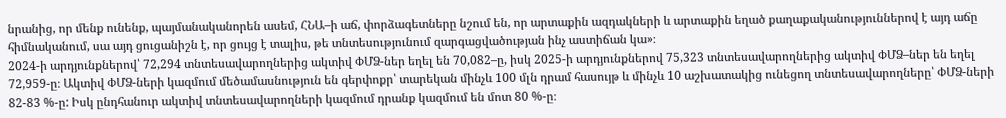նրանից, որ մենք ունենք, պայմանականորեն ասեմ, ՀՆԱ–ի աճ, փորձագետները նշում են, որ արտաքին ազդակների և արտաքին եղած քաղաքականություններով է այդ աճը հիմնականում, սա այդ ցուցանիշն է, որ ցույց է տալիս, թե տնտեսությունում զարգացվածության ինչ աստիճան կա»։
2024-ի արդյունքներով՝ 72,294 տնտեսավարողներից ակտիվ ՓՄՁ-ներ եղել են 70,082–ը, իսկ 2025-ի արդյունքներով 75,323 տնտեսավարողներից ակտիվ ՓՄՁ–ներ են եղել 72,959-ը։ Ակտիվ ՓՄՁ-ների կազմում մեծամասնություն են գերփոքր՝ տարեկան մինչև 100 մլն դրամ հասույթ և մինչև 10 աշխատակից ունեցող տնտեսավարողները՝ ՓՄՁ-ների 82-83 %-ը: Իսկ ընդհանուր ակտիվ տնտեսավարողների կազմում դրանք կազմում են մոտ 80 %-ը։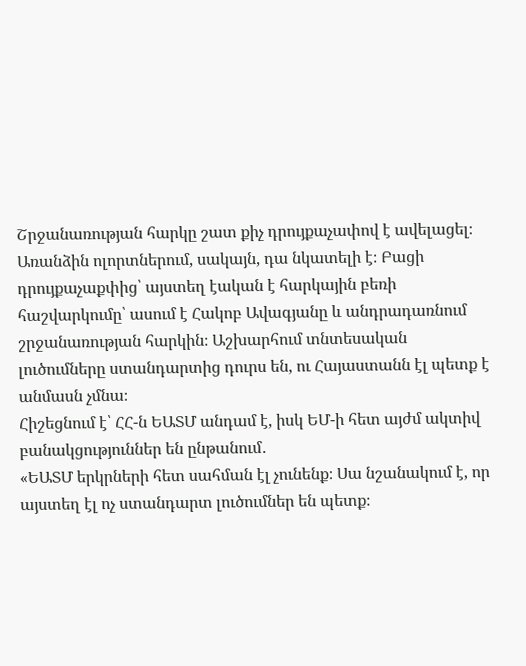Շրջանառության հարկը շատ քիչ դրույքաչափով է ավելացել։ Առանձին ոլորտներում, սակայն, դա նկատելի է։ Բացի դրույքաչաքփից՝ այստեղ էական է հարկային բեռի հաշվարկումը՝ ասում է Հակոբ Ավագյանը և անդրադառնում շրջանառության հարկին։ Աշխարհում տնտեսական լուծումները ստանդարտից դուրս են, ու Հայաստանն էլ պետք է անմասն չմնա։
Հիշեցնում է՝ ՀՀ-ն ԵԱՏՄ անդամ է, իսկ ԵՄ-ի հետ այժմ ակտիվ բանակցություններ են ընթանում․
«ԵԱՏՄ երկրների հետ սահման էլ չունենք։ Սա նշանակում է, որ այստեղ էլ ոչ ստանդարտ լուծումներ են պետք։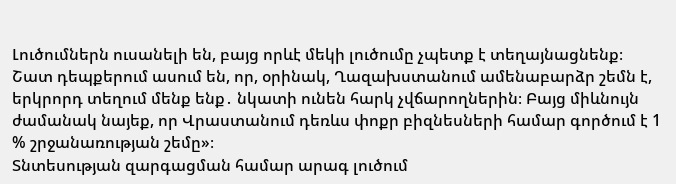Լուծումներն ուսանելի են, բայց որևէ մեկի լուծումը չպետք է տեղայնացնենք։ Շատ դեպքերում ասում են, որ, օրինակ, Ղազախստանում ամենաբարձր շեմն է, երկրորդ տեղում մենք ենք․ նկատի ունեն հարկ չվճարողներին։ Բայց միևնույն ժամանակ նայեք, որ Վրաստանում դեռևս փոքր բիզնեսների համար գործում է 1 % շրջանառության շեմը»։
Տնտեսության զարգացման համար արագ լուծում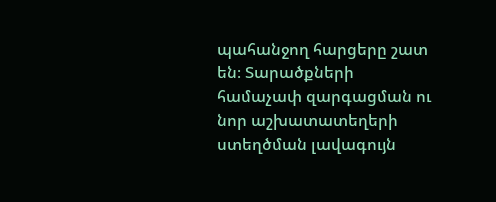պահանջող հարցերը շատ են։ Տարածքների համաչափ զարգացման ու նոր աշխատատեղերի ստեղծման լավագույն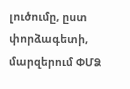լուծումը, ըստ փորձագետի, մարզերում ՓՄՁ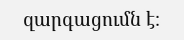զարգացումն է։